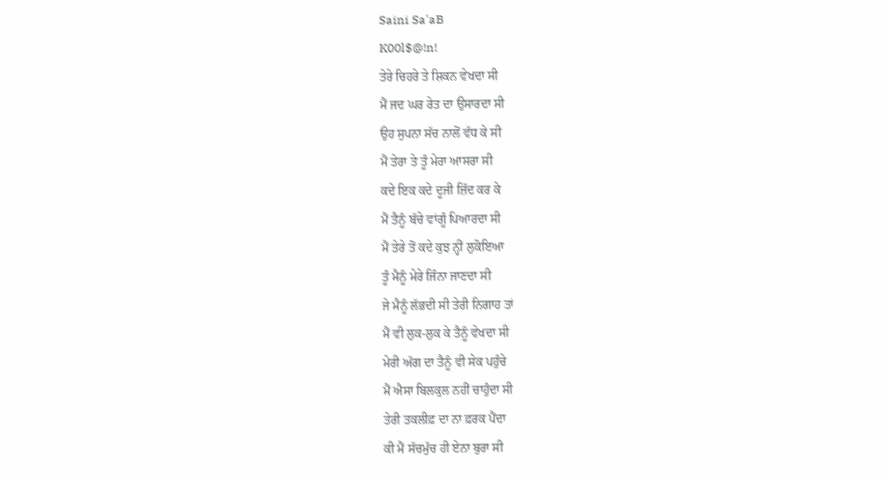Saini Sa'aB
K00l$@!n!
ਤੇਰੇ ਚਿਹਰੇ ਤੇ ਸ਼ਿਕਨ ਵੇਖਦਾ ਸੀ
ਮੈਂ ਜਦ ਘਰ ਰੇਤ ਦਾ ਉਸਾਰਦਾ ਸੀ
ਉਹ ਸੁਪਨਾ ਸੱਚ ਨਾਲੋਂ ਵੱਧ ਕੇ ਸੀ
ਮੈਂ ਤੇਰਾ ਤੇ ਤੂੰ ਮੇਰਾ ਆਸਰਾ ਸੀ
ਕਦੇ ਇਕ ਕਦੇ ਦੂਜੀ ਜ਼ਿੱਦ ਕਰ ਕੇ
ਮੈਂ ਤੈਨੂੰ ਬੱਚੇ ਵਾਂਗੂੰ ਪਿਆਰਦਾ ਸੀ
ਮੈਂ ਤੇਰੇ ਤੋਂ ਕਦੇ ਕੁਝ ਨ੍ਹੀਂ ਲੁਕੋਇਆ
ਤੂੰ ਮੈਨੂੰ ਮੇਰੇ ਜਿੰਨਾ ਜਾਣਦਾ ਸੀ
ਜੇ ਮੈਨੂੰ ਲੱਭਦੀ ਸੀ ਤੇਰੀ ਨਿਗਾਹ ਤਾਂ
ਮੈਂ ਵੀ ਲੁਕ-ਲੁਕ ਕੇ ਤੈਨੂੰ ਵੇਖਦਾ ਸੀ
ਮੇਰੀ ਅੱਗ ਦਾ ਤੈਨੂੰ ਵੀ ਸੇਕ ਪਹੁੰਚੇ
ਮੈਂ ਐਸਾ ਬਿਲਕੁਲ ਨਹੀਂ ਚਾਹੁੰਦਾ ਸੀ
ਤੇਰੀ ਤਕਲੀਫ਼ ਦਾ ਨਾ ਫ਼ਰਕ ਪੈਂਦਾ
ਕੀ ਮੈਂ ਸੱਚਮੁੱਚ ਹੀ ਏਨਾ ਬੁਰਾ ਸੀ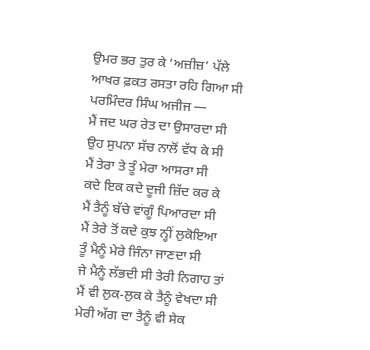ਉਮਰ ਭਰ ਤੁਰ ਕੇ ‘ਅਜ਼ੀਜ਼’ ਪੱਲੇ
ਆਖਰ ਫ਼ਕਤ ਰਸਤਾ ਰਹਿ ਗਿਆ ਸੀ
ਪਰਮਿੰਦਰ ਸਿੰਘ ਅਜੀਜ —
ਮੈਂ ਜਦ ਘਰ ਰੇਤ ਦਾ ਉਸਾਰਦਾ ਸੀ
ਉਹ ਸੁਪਨਾ ਸੱਚ ਨਾਲੋਂ ਵੱਧ ਕੇ ਸੀ
ਮੈਂ ਤੇਰਾ ਤੇ ਤੂੰ ਮੇਰਾ ਆਸਰਾ ਸੀ
ਕਦੇ ਇਕ ਕਦੇ ਦੂਜੀ ਜ਼ਿੱਦ ਕਰ ਕੇ
ਮੈਂ ਤੈਨੂੰ ਬੱਚੇ ਵਾਂਗੂੰ ਪਿਆਰਦਾ ਸੀ
ਮੈਂ ਤੇਰੇ ਤੋਂ ਕਦੇ ਕੁਝ ਨ੍ਹੀਂ ਲੁਕੋਇਆ
ਤੂੰ ਮੈਨੂੰ ਮੇਰੇ ਜਿੰਨਾ ਜਾਣਦਾ ਸੀ
ਜੇ ਮੈਨੂੰ ਲੱਭਦੀ ਸੀ ਤੇਰੀ ਨਿਗਾਹ ਤਾਂ
ਮੈਂ ਵੀ ਲੁਕ-ਲੁਕ ਕੇ ਤੈਨੂੰ ਵੇਖਦਾ ਸੀ
ਮੇਰੀ ਅੱਗ ਦਾ ਤੈਨੂੰ ਵੀ ਸੇਕ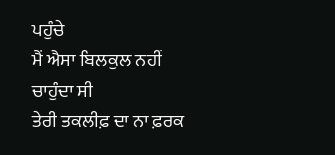ਪਹੁੰਚੇ
ਮੈਂ ਐਸਾ ਬਿਲਕੁਲ ਨਹੀਂ ਚਾਹੁੰਦਾ ਸੀ
ਤੇਰੀ ਤਕਲੀਫ਼ ਦਾ ਨਾ ਫ਼ਰਕ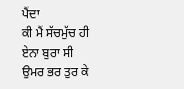ਪੈਂਦਾ
ਕੀ ਮੈਂ ਸੱਚਮੁੱਚ ਹੀ ਏਨਾ ਬੁਰਾ ਸੀ
ਉਮਰ ਭਰ ਤੁਰ ਕੇ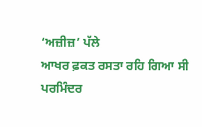‘ਅਜ਼ੀਜ਼’ ਪੱਲੇ
ਆਖਰ ਫ਼ਕਤ ਰਸਤਾ ਰਹਿ ਗਿਆ ਸੀ
ਪਰਮਿੰਦਰ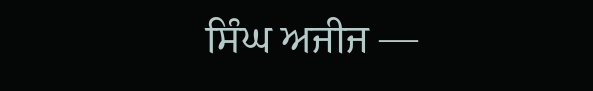ਸਿੰਘ ਅਜੀਜ —